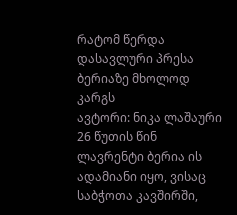რატომ წერდა დასავლური პრესა ბერიაზე მხოლოდ კარგს
ავტორი: ნიკა ლაშაური 26 წუთის წინ
ლავრენტი ბერია ის ადამიანი იყო, ვისაც საბჭოთა კავშირში,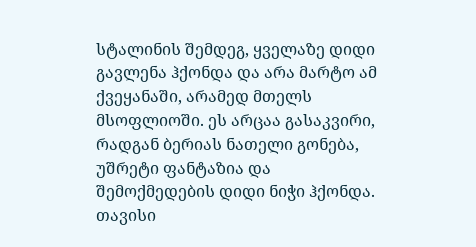სტალინის შემდეგ, ყველაზე დიდი გავლენა ჰქონდა და არა მარტო ამ ქვეყანაში, არამედ მთელს მსოფლიოში. ეს არცაა გასაკვირი, რადგან ბერიას ნათელი გონება, უშრეტი ფანტაზია და შემოქმედების დიდი ნიჭი ჰქონდა. თავისი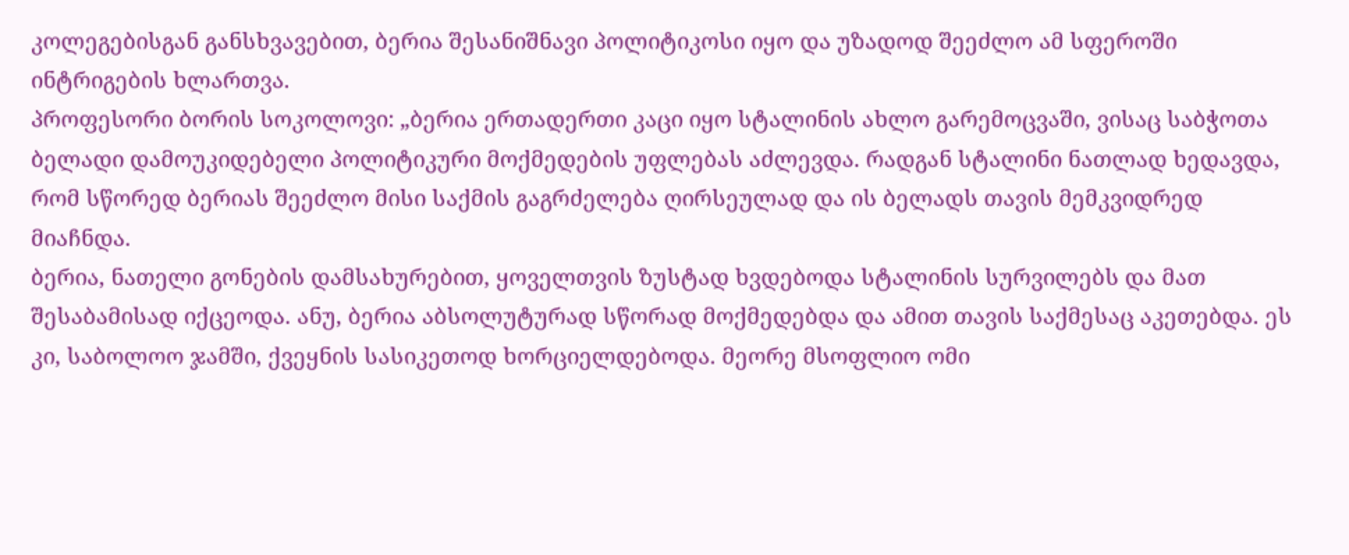კოლეგებისგან განსხვავებით, ბერია შესანიშნავი პოლიტიკოსი იყო და უზადოდ შეეძლო ამ სფეროში ინტრიგების ხლართვა.
პროფესორი ბორის სოკოლოვი: „ბერია ერთადერთი კაცი იყო სტალინის ახლო გარემოცვაში, ვისაც საბჭოთა ბელადი დამოუკიდებელი პოლიტიკური მოქმედების უფლებას აძლევდა. რადგან სტალინი ნათლად ხედავდა, რომ სწორედ ბერიას შეეძლო მისი საქმის გაგრძელება ღირსეულად და ის ბელადს თავის მემკვიდრედ მიაჩნდა.
ბერია, ნათელი გონების დამსახურებით, ყოველთვის ზუსტად ხვდებოდა სტალინის სურვილებს და მათ შესაბამისად იქცეოდა. ანუ, ბერია აბსოლუტურად სწორად მოქმედებდა და ამით თავის საქმესაც აკეთებდა. ეს კი, საბოლოო ჯამში, ქვეყნის სასიკეთოდ ხორციელდებოდა. მეორე მსოფლიო ომი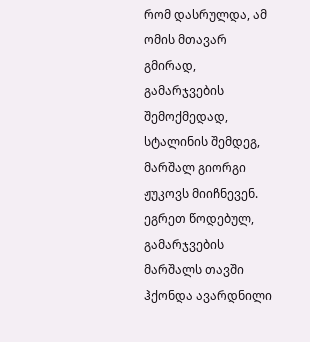რომ დასრულდა, ამ ომის მთავარ გმირად, გამარჯვების შემოქმედად, სტალინის შემდეგ, მარშალ გიორგი ჟუკოვს მიიჩნევენ. ეგრეთ წოდებულ, გამარჯვების მარშალს თავში ჰქონდა ავარდნილი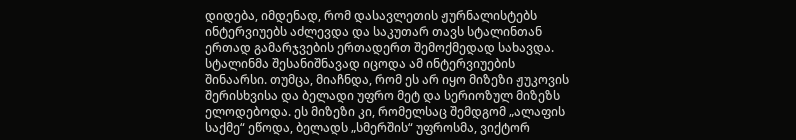დიდება, იმდენად, რომ დასავლეთის ჟურნალისტებს ინტერვიუებს აძლევდა და საკუთარ თავს სტალინთან ერთად გამარჯვების ერთადერთ შემოქმედად სახავდა. სტალინმა შესანიშნავად იცოდა ამ ინტერვიუების შინაარსი. თუმცა, მიაჩნდა, რომ ეს არ იყო მიზეზი ჟუკოვის შერისხვისა და ბელადი უფრო მეტ და სერიოზულ მიზეზს ელოდებოდა. ეს მიზეზი კი, რომელსაც შემდგომ „ალაფის საქმე“ ეწოდა, ბელადს „სმერშის“ უფროსმა, ვიქტორ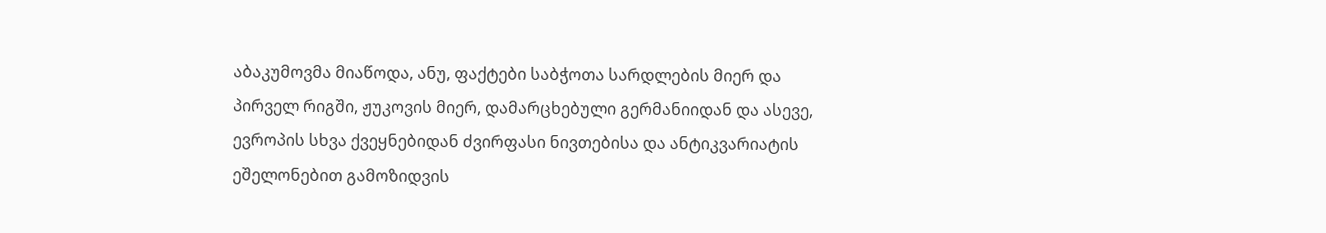აბაკუმოვმა მიაწოდა, ანუ, ფაქტები საბჭოთა სარდლების მიერ და პირველ რიგში, ჟუკოვის მიერ, დამარცხებული გერმანიიდან და ასევე, ევროპის სხვა ქვეყნებიდან ძვირფასი ნივთებისა და ანტიკვარიატის ეშელონებით გამოზიდვის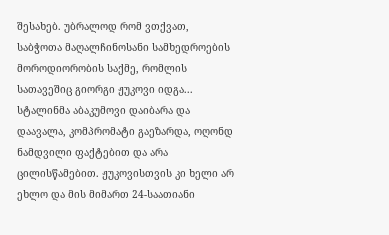შესახებ. უბრალოდ რომ ვთქვათ, საბჭოთა მაღალჩინოსანი სამხედროების მოროდიორობის საქმე, რომლის სათავეშიც გიორგი ჟუკოვი იდგა... სტალინმა აბაკუმოვი დაიბარა და დაავალა, კომპრომატი გაეზარდა, ოღონდ ნამდვილი ფაქტებით და არა ცილისწამებით. ჟუკოვისთვის კი ხელი არ ეხლო და მის მიმართ 24-საათიანი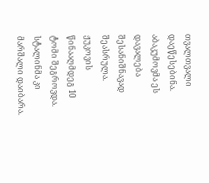თვალთვალი დაეწესებინა. აბაკუმოვმა ეს დავალება შესანიშნავად შეასრულა. ჟუკოვის წინააღმდეგ 10 ტომი შეგროვდა. სტალინმა კი მარშალი დაიბარა.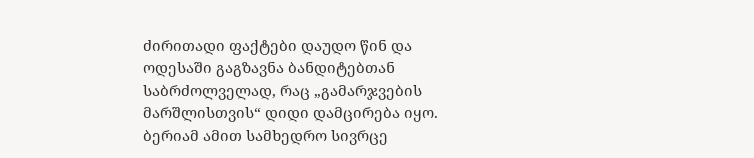ძირითადი ფაქტები დაუდო წინ და ოდესაში გაგზავნა ბანდიტებთან საბრძოლველად, რაც „გამარჯვების მარშლისთვის“ დიდი დამცირება იყო. ბერიამ ამით სამხედრო სივრცე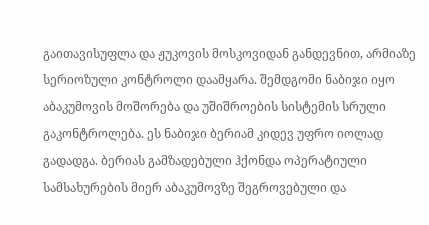გაითავისუფლა და ჟუკოვის მოსკოვიდან განდევნით, არმიაზე სერიოზული კონტროლი დაამყარა. შემდგომი ნაბიჯი იყო აბაკუმოვის მოშორება და უშიშროების სისტემის სრული გაკონტროლება. ეს ნაბიჯი ბერიამ კიდევ უფრო იოლად გადადგა. ბერიას გამზადებული ჰქონდა ოპერატიული სამსახურების მიერ აბაკუმოვზე შეგროვებული და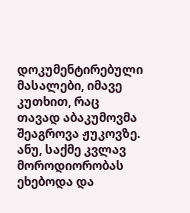დოკუმენტირებული მასალები, იმავე კუთხით, რაც თავად აბაკუმოვმა შეაგროვა ჟუკოვზე. ანუ, საქმე კვლავ მოროდიორობას ეხებოდა და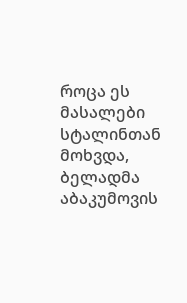როცა ეს მასალები სტალინთან მოხვდა, ბელადმა აბაკუმოვის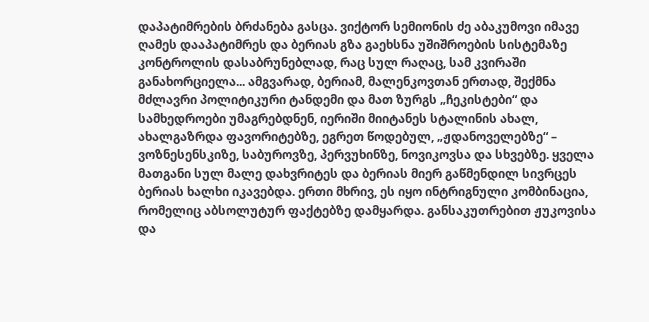დაპატიმრების ბრძანება გასცა. ვიქტორ სემიონის ძე აბაკუმოვი იმავე ღამეს დააპატიმრეს და ბერიას გზა გაეხსნა უშიშროების სისტემაზე კონტროლის დასაბრუნებლად, რაც სულ რაღაც, სამ კვირაში განახორციელა... ამგვარად, ბერიამ, მალენკოვთან ერთად, შექმნა მძლავრი პოლიტიკური ტანდემი და მათ ზურგს „ჩეკისტები“ და სამხედროები უმაგრებდნენ, იერიში მიიტანეს სტალინის ახალ, ახალგაზრდა ფავორიტებზე, ეგრეთ წოდებულ, „ჟდანოველებზე“ – ვოზნესენსკიზე, საბუროვზე, პერვუხინზე, ნოვიკოვსა და სხვებზე. ყველა მათგანი სულ მალე დახვრიტეს და ბერიას მიერ გაწმენდილ სივრცეს ბერიას ხალხი იკავებდა. ერთი მხრივ, ეს იყო ინტრიგნული კომბინაცია, რომელიც აბსოლუტურ ფაქტებზე დამყარდა. განსაკუთრებით ჟუკოვისა და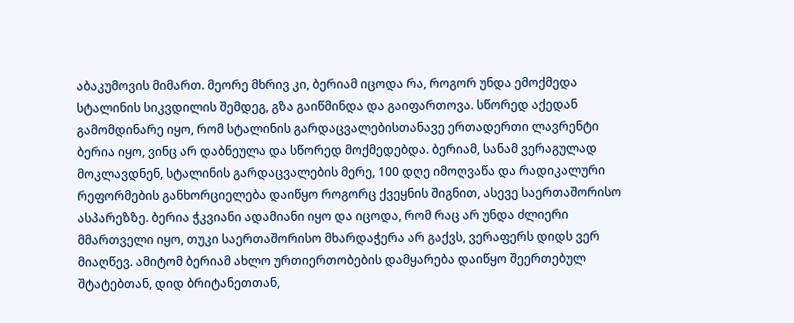აბაკუმოვის მიმართ. მეორე მხრივ კი, ბერიამ იცოდა რა, როგორ უნდა ემოქმედა სტალინის სიკვდილის შემდეგ, გზა გაიწმინდა და გაიფართოვა. სწორედ აქედან გამომდინარე იყო, რომ სტალინის გარდაცვალებისთანავე ერთადერთი ლავრენტი ბერია იყო, ვინც არ დაბნეულა და სწორედ მოქმედებდა. ბერიამ, სანამ ვერაგულად მოკლავდნენ, სტალინის გარდაცვალების მერე, 100 დღე იმოღვაწა და რადიკალური რეფორმების განხორციელება დაიწყო როგორც ქვეყნის შიგნით, ასევე საერთაშორისო ასპარეზზე. ბერია ჭკვიანი ადამიანი იყო და იცოდა, რომ რაც არ უნდა ძლიერი მმართველი იყო, თუკი საერთაშორისო მხარდაჭერა არ გაქვს, ვერაფერს დიდს ვერ მიაღწევ. ამიტომ ბერიამ ახლო ურთიერთობების დამყარება დაიწყო შეერთებულ შტატებთან, დიდ ბრიტანეთთან,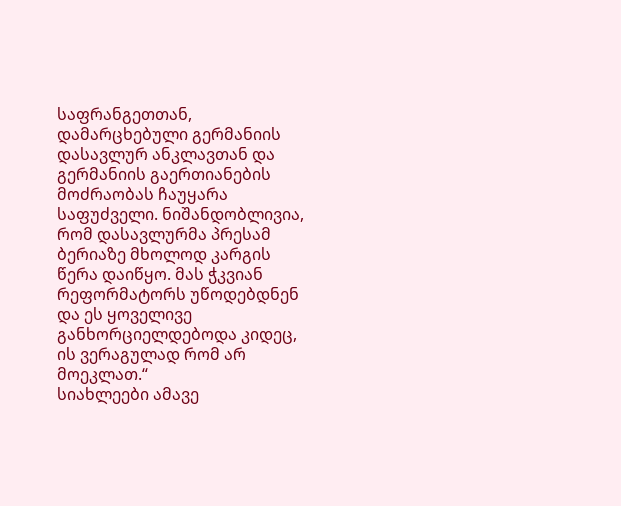საფრანგეთთან, დამარცხებული გერმანიის დასავლურ ანკლავთან და გერმანიის გაერთიანების მოძრაობას ჩაუყარა საფუძველი. ნიშანდობლივია, რომ დასავლურმა პრესამ ბერიაზე მხოლოდ კარგის წერა დაიწყო. მას ჭკვიან რეფორმატორს უწოდებდნენ და ეს ყოველივე განხორციელდებოდა კიდეც, ის ვერაგულად რომ არ მოეკლათ.“
სიახლეები ამავე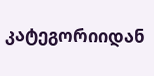კატეგორიიდან